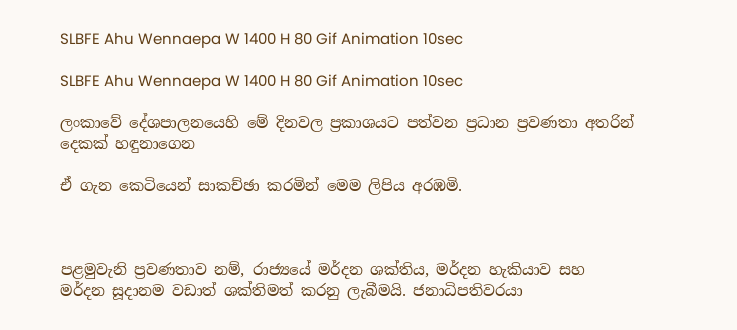SLBFE Ahu Wennaepa W 1400 H 80 Gif Animation 10sec

SLBFE Ahu Wennaepa W 1400 H 80 Gif Animation 10sec

ලංකාවේ දේශපාලනයෙහි මේ දිනවල ප්‍රකාශයට පත්වන ප්‍රධාන ප්‍රවණතා අතරින් දෙකක් හඳුනාගෙන

ඒ ගැන කෙටියෙන් සාකච්ඡා කරමින් මෙම ලිපිය අරඹමි.



පළමුවැනි ප්‍රවණතාව නම්, රාජ්‍යයේ මර්දන ශක්තිය, මර්දන හැකියාව සහ මර්දන සූදානම වඩාත් ශක්තිමත් කරනු ලැබීමයි. ජනාධිපතිවරයා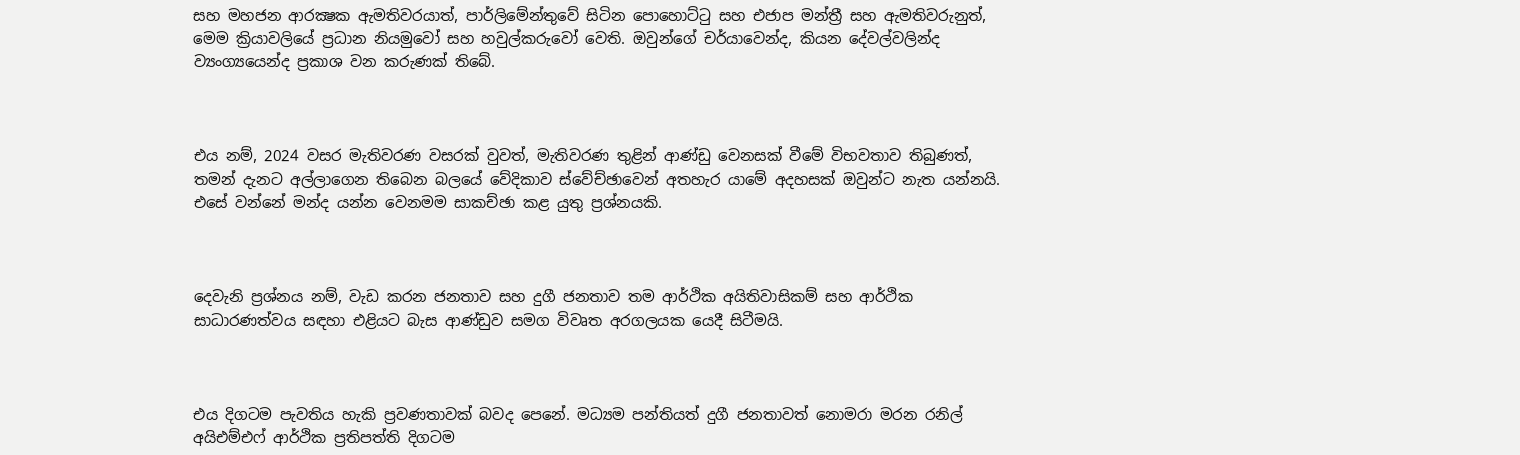සහ මහජන ආරක්‍ෂක ඇමතිවරයාත්, පාර්ලිමේන්තුවේ සිටින පොහොට්ටු සහ එජාප මන්ත්‍රී සහ ඇමතිවරුනුත්, මෙම ක්‍රියාවලියේ ප්‍රධාන නියමුවෝ සහ හවුල්කරුවෝ වෙති. ඔවුන්ගේ චර්යාවෙන්ද, කියන දේවල්වලින්ද ව්‍යංග්‍යයෙන්ද ප්‍රකාශ වන කරුණක් තිබේ.



එය නම්, 2024 වසර මැතිවරණ වසරක් වුවත්, මැතිවරණ තුළින් ආණ්ඩු වෙනසක් වීමේ විභවතාව තිබුණත්, තමන් දැනට අල්ලාගෙන තිබෙන බලයේ වේදිකාව ස්වේච්ඡාවෙන් අතහැර යාමේ අදහසක් ඔවුන්ට නැත යන්නයි. එසේ වන්නේ මන්ද යන්න වෙනමම සාකච්ඡා කළ යුතු ප්‍රශ්නයකි.



දෙවැනි ප්‍රශ්නය නම්, වැඩ කරන ජනතාව සහ දුගී ජනතාව තම ආර්ථික අයිතිවාසිකම් සහ ආර්ථික සාධාරණත්වය සඳහා එළියට බැස ආණ්ඩුව සමග විවෘත අරගලයක යෙදී සිටීමයි.



එය දිගටම පැවතිය හැකි ප්‍රවණතාවක් බවද පෙනේ. මධ්‍යම පන්තියත් දුගී ජනතාවත් නොමරා මරන රනිල් අයිඑම්එෆ් ආර්ථික ප්‍රතිපත්ති දිගටම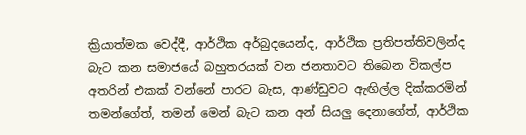ක්‍රියාත්මක වෙද්දී, ආර්ථික අර්බුදයෙන්ද, ආර්ථික ප්‍රතිපත්තිවලින්ද බැට කන සමාජයේ බහුතරයක් වන ජනතාවට තිබෙන විකල්ප අතරින් එකක් වන්නේ පාරට බැස, ආණ්ඩුවට ඇඟිල්ල දික්කරමින් තමන්ගේත්, තමන් මෙන් බැට කන අන් සියලු දෙනාගේත්, ආර්ථික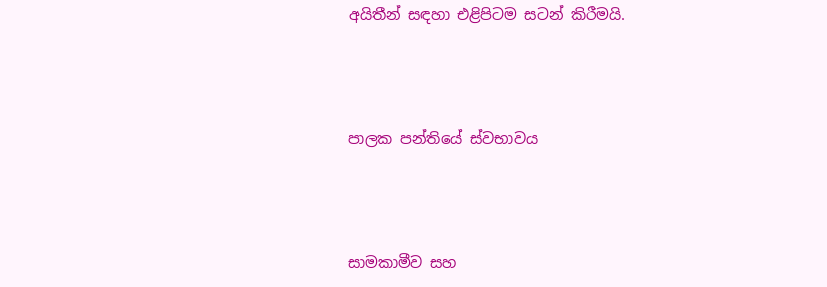අයිතීන් සඳහා එළිපිටම සටන් කිරීමයි.



පාලක පන්තියේ ස්වභාවය



සාමකාමීව සහ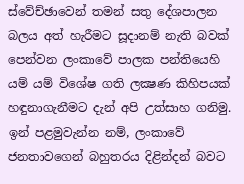ස්වේච්ඡාවෙන් තමන් සතු දේශපාලන බලය අත් හැරීමට සූදානම් නැති බවක් පෙන්වන ලංකාවේ පාලක පන්තියෙහි යම් යම් විශේෂ ගති ලක්‍ෂණ කිහිපයක් හඳුනාගැනීමට දැන් අපි උත්සාහ ගනිමු. ඉන් පළමුවැන්න නම්, ලංකාවේ ජනතාවගෙන් බහුතරය දිළින්දන් බවට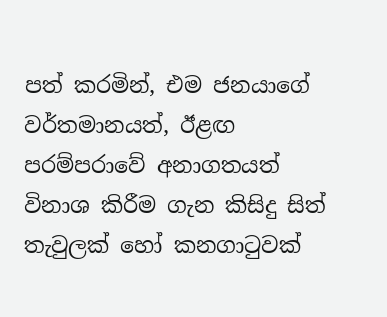පත් කරමින්, එම ජනයාගේ වර්තමානයත්, ඊළඟ පරම්පරාවේ අනාගතයත් විනාශ කිරීම ගැන කිසිදු සිත් තැවුලක් හෝ කනගාටුවක්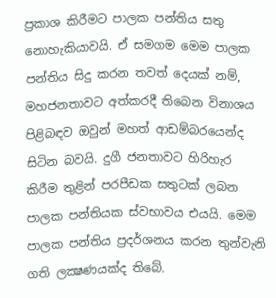ප්‍රකාශ කිරීමට පාලක පන්තිය සතු නොහැකියාවයි. ඒ සමගම මෙම පාලක පන්තිය සිදු කරන තවත් දෙයක් නම්, මහජනතාවට අත්කරදී තිබෙන විනාශය පිළිබඳව ඔවුන් මහත් ආඩම්බරයෙන්ද සිටින බවයි. දුගී ජනතාවට හිරිහැර කිරීම තුළින් පරපීඩක සතුටක් ලබන පාලක පන්තියක ස්වභාවය එයයි. මෙම පාලක පන්තිය ප්‍රදර්ශනය කරන තුන්වැනි ගති ලක්‍ෂණයක්ද තිබේ.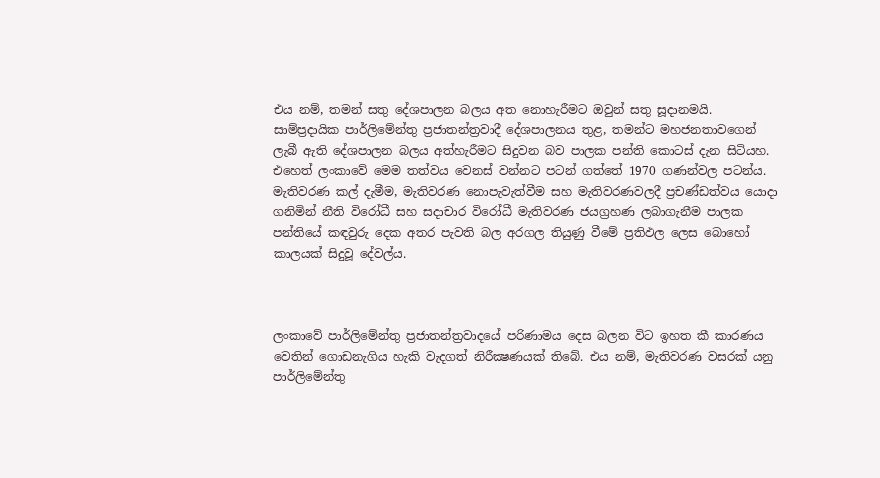එය නම්, තමන් සතු දේශපාලන බලය අත නොහැරීමට ඔවුන් සතු සූදානමයි. සාම්ප්‍රදායික පාර්ලිමේන්තු ප්‍රජාතන්ත්‍රවාදී දේශපාලනය තුළ, තමන්ට මහජනතාවගෙන් ලැබී ඇති දේශපාලන බලය අත්හැරීමට සිදුවන බව පාලක පන්ති කොටස් දැන සිටියහ. එහෙත් ලංකාවේ මෙම තත්වය වෙනස් වන්නට පටන් ගත්තේ 1970 ගණන්වල පටන්ය. මැතිවරණ කල් දැමීම, මැතිවරණ නොපැවැත්වීම සහ මැතිවරණවලදී ප්‍රචණ්ඩත්වය යොදා ගනිමින් නීති විරෝධී සහ සදාචාර විරෝධී මැතිවරණ ජයග්‍රහණ ලබාගැනීම පාලක පන්තියේ කඳවුරු දෙක අතර පැවති බල අරගල තියුණු වීමේ ප්‍රතිඵල ලෙස බොහෝ කාලයක් සිදුවූ දේවල්ය.



ලංකාවේ පාර්ලිමේන්තු ප්‍රජාතන්ත්‍රවාදයේ පරිණාමය දෙස බලන විට ඉහත කී කාරණය වෙතින් ගොඩනැගිය හැකි වැදගත් නිරීක්‍ෂණයක් තිබේ. එය නම්, මැතිවරණ වසරක් යනු පාර්ලිමේන්තු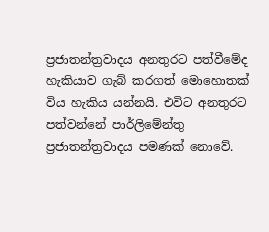ප්‍රජාතන්ත්‍රවාදය අනතුරට පත්වීමේද හැකියාව ගැබ් කරගත් මොහොතක් විය හැකිය යන්නයි. එවිට අනතුරට පත්වන්නේ පාර්ලිමේන්තු ප්‍රජාතන්ත්‍රවාදය පමණක් නොවේ.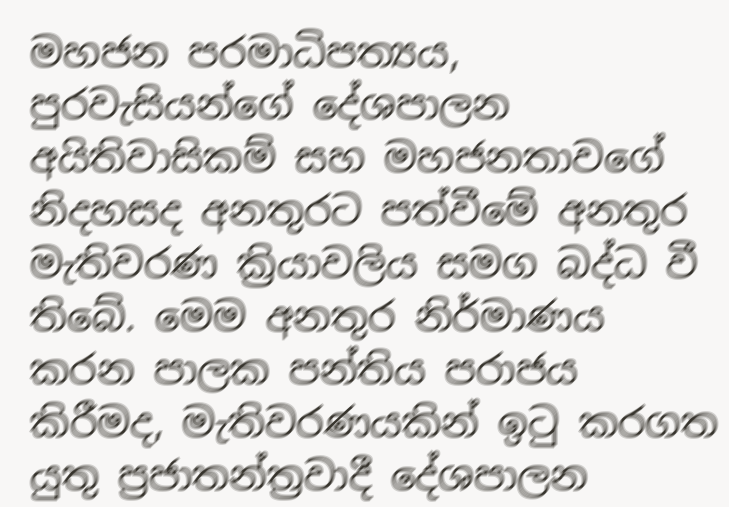මහජන පරමාධිපත්‍යය, පුරවැසියන්ගේ දේශපාලන අයිතිවාසිකම් සහ මහජනතාවගේ නිදහසද අනතුරට පත්වීමේ අනතුර මැතිවරණ ක්‍රියාවලිය සමග බද්ධ වී තිබේ. මෙම අනතුර නිර්මාණය කරන පාලක පන්තිය පරාජය කිරීමද, මැතිවරණයකින් ඉටු කරගත යුතු ප්‍රජාතන්ත්‍රවාදී දේශපාලන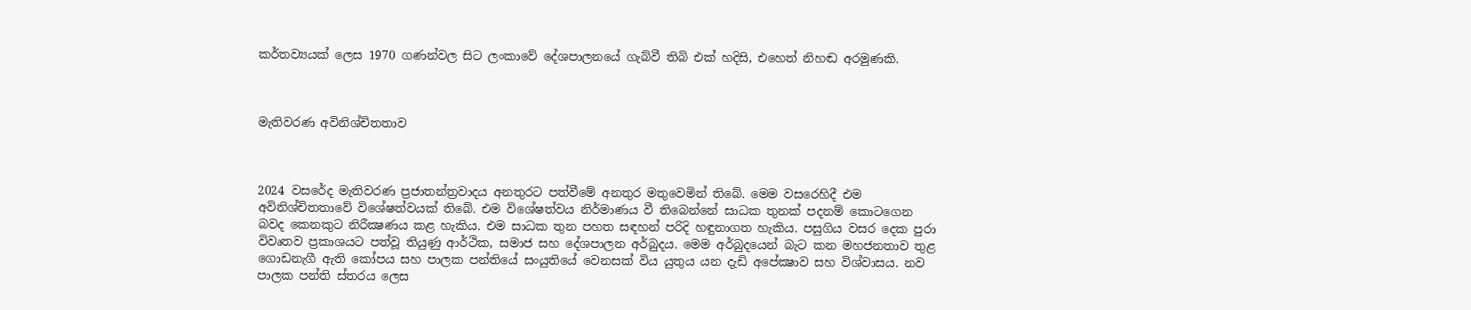කර්තව්‍යයක් ලෙස 1970 ගණන්වල සිට ලංකාවේ දේශපාලනයේ ගැබ්වී තිබි එක් හදිසි, එහෙත් නිහඬ අරමුණකි.



මැතිවරණ අවිනිශ්චිතතාව



2024 වසරේද මැතිවරණ ප්‍රජාතන්ත්‍රවාදය අනතුරට පත්වීමේ අනතුර මතුවෙමින් තිබේ. මෙම වසරෙහිදී එම අවිනිශ්චිතතාවේ විශේෂත්වයක් තිබේ. එම විශේෂත්වය නිර්මාණය වී තිබෙන්නේ සාධක තුනක් පදනම් කොටගෙන බවද කෙනකුට නිරීක්‍ෂණය කළ හැකිය. එම සාධක තුන පහත සඳහන් පරිදි හඳුනාගත හැකිය. පසුගිය වසර දෙක පුරා විවෘතව ප්‍රකාශයට පත්වූ තියුණු ආර්ථික, සමාජ සහ දේශපාලන අර්බුදය. මෙම අර්බුදයෙන් බැට කන මහජනතාව තුළ ගොඩනැගී ඇති කෝපය සහ පාලක පන්තියේ සංයුතියේ වෙනසක් විය යුතුය යන දැඩි අපේක්‍ෂාව සහ විශ්වාසය. නව පාලක පන්ති ස්තරය ලෙස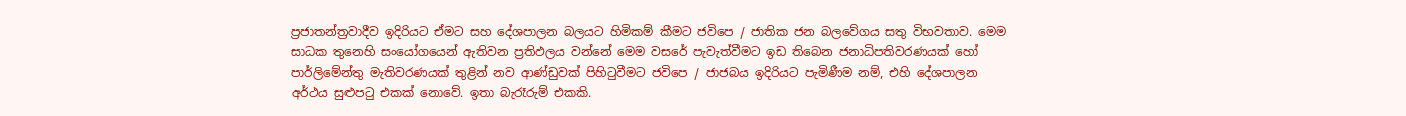ප්‍රජාතන්ත්‍රවාදීව ඉදිරියට ඒමට සහ දේශපාලන බලයට හිමිකම් කීමට ජවිපෙ / ජාතික ජන බලවේගය සතු විභවතාව. මෙම සාධක තුනෙහි සංයෝගයෙන් ඇතිවන ප්‍රතිඵලය වන්නේ මෙම වසරේ පැවැත්වීමට ඉඩ තිබෙන ජනාධිපතිවරණයක් හෝ පාර්ලිමේන්තු මැතිවරණයක් තුළින් නව ආණ්ඩුවක් පිහිටුවීමට ජවිපෙ / ජාජබය ඉදිරියට පැමිණීම නම්, එහි දේශපාලන අර්ථය සුළුපටු එකක් නොවේ. ඉතා බැරෑරුම් එකකි.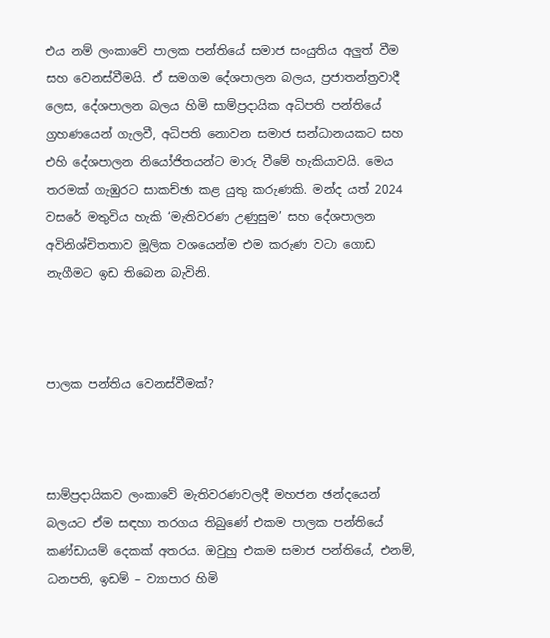එය නම් ලංකාවේ පාලක පන්තියේ සමාජ සංයුතිය අලුත් වීම සහ වෙනස්වීමයි. ඒ සමගම දේශපාලන බලය, ප්‍රජාතන්ත්‍රවාදී ලෙස, දේශපාලන බලය හිමි සාම්ප්‍රදායික අධිපති පන්තියේ ග්‍රහණයෙන් ගැලවී, අධිපති නොවන සමාජ සන්ධානයකට සහ එහි දේශපාලන නියෝජිතයන්ට මාරු වීමේ හැකියාවයි. මෙය තරමක් ගැඹුරට සාකච්ඡා කළ යුතු කරුණකි. මන්ද යත් 2024 වසරේ මතුවිය හැකි ‘මැතිවරණ උණුසුම’ සහ දේශපාලන අවිනිශ්චිතතාව මූලික වශයෙන්ම එම කරුණ වටා ගොඩ නැගීමට ඉඩ තිබෙන බැවිනි.



පාලක පන්තිය වෙනස්වීමක්?



සාම්ප්‍රදායිකව ලංකාවේ මැතිවරණවලදී මහජන ඡන්දයෙන් බලයට ඒම සඳහා තරගය තිබුණේ එකම පාලක පන්තියේ කණ්ඩායම් දෙකක් අතරය. ඔවුහු එකම සමාජ පන්තියේ, එනම්, ධනපති, ඉඩම් – ව්‍යාපාර හිමි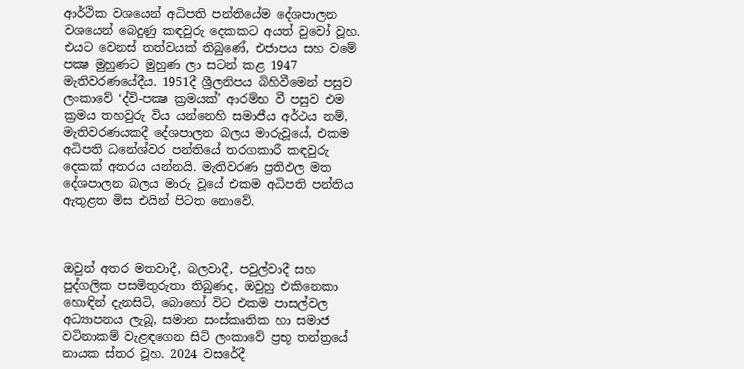ආර්ථික වශයෙන් අධිපති පන්තියේම දේශපාලන වශයෙන් බෙදුණු කඳවුරු දෙකකට අයත් වුවෝ වූහ. එයට වෙනස් තත්වයක් තිබුණේ, එජාපය සහ වමේ පක්‍ෂ මුහුණට මුහුණ ලා සටන් කළ 1947 මැතිවරණයේදීය. 1951දී ශ්‍රීලනිපය බිහිවීමෙන් පසුව ලංකාවේ ‘ද්වි-පක්‍ෂ ක්‍රමයක්’ ආරම්භ වී පසුව එම ක්‍රමය තහවුරු විය යන්නෙහි සමාජීය අර්ථය නම්, මැතිවරණයකදී දේශපාලන බලය මාරුවූයේ, එකම අධිපති ධනේශ්වර පන්තියේ තරගකාරී කඳවුරු දෙකක් අතරය යන්නයි. මැතිවරණ ප්‍රතිඵල මත දේශපාලන බලය මාරු වූයේ එකම අධිපති පන්තිය ඇතුළත මිස එයින් පිටත නොවේ.



ඔවුන් අතර මතවාදී, බලවාදී, පවුල්වාදී සහ පුද්ගලික පසමිතුරුතා තිබුණද, ඔවුහු එකිනෙකා හොඳින් දැනසිටි, බොහෝ විට එකම පාසල්වල අධ්‍යාපනය ලැබූ, සමාන සංස්කෘතික හා සමාජ වටිනාකම් වැළඳගෙන සිටි ලංකාවේ ප්‍රභූ තන්ත්‍රයේ නායක ස්තර වූහ. 2024 වසරේදී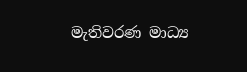මැතිවරණ මාධ්‍ය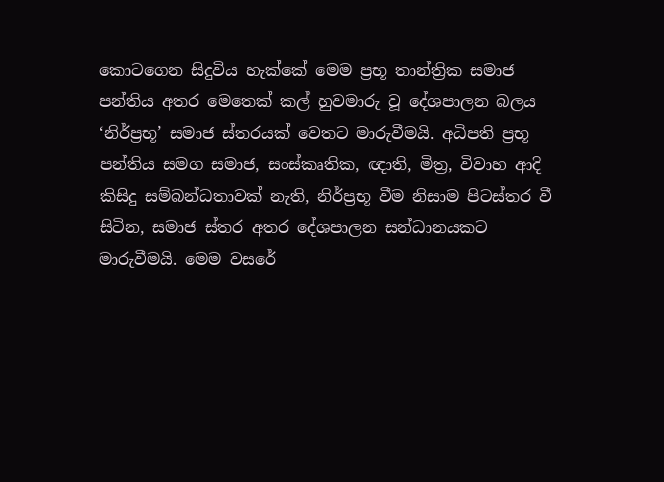කොටගෙන සිදුවිය හැක්කේ මෙම ප්‍රභූ තාන්ත්‍රික සමාජ පන්තිය අතර මෙතෙක් කල් හුවමාරු වූ දේශපාලන බලය ‘නිර්ප්‍රභූ’ සමාජ ස්තරයක් වෙතට මාරුවීමයි. අධිපති ප්‍රභූ පන්තිය සමග සමාජ, සංස්කෘතික, ඥාති, මිත්‍ර, විවාහ ආදි කිසිදු සම්බන්ධතාවක් නැති, නිර්ප්‍රභූ වීම නිසාම පිටස්තර වී සිටින, සමාජ ස්තර අතර දේශපාලන සන්ධානයකට මාරුවීමයි. මෙම වසරේ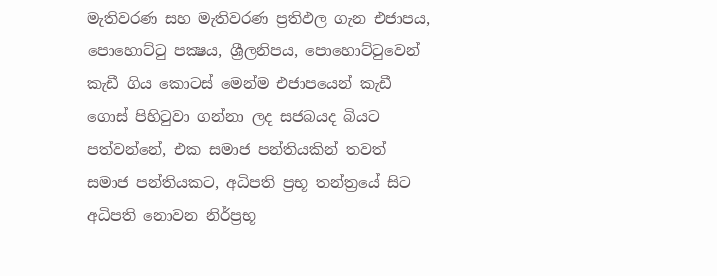මැතිවරණ සහ මැතිවරණ ප්‍රතිඵල ගැන එජාපය, පොහොට්ටු පක්‍ෂය, ශ්‍රීලනිපය, පොහොට්ටුවෙන් කැඩී ගිය කොටස් මෙන්ම එජාපයෙන් කැඩී ගොස් පිහිටුවා ගන්නා ලද සජබයද බියට පත්වන්නේ, එක සමාජ පන්තියකින් තවත් සමාජ පන්තියකට, අධිපති ප්‍රභූ තන්ත්‍රයේ සිට අධිපති නොවන නිර්ප්‍රභූ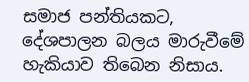සමාජ පන්තියකට, දේශපාලන බලය මාරුවීමේ හැකියාව තිබෙන නිසාය.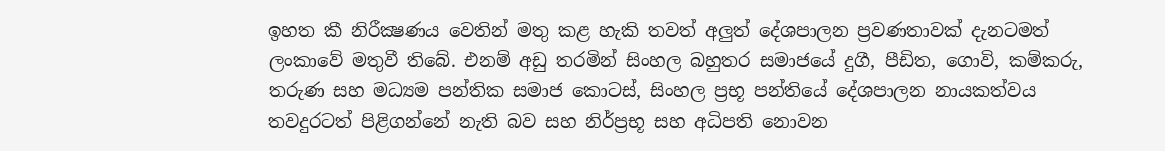ඉහත කී නිරීක්‍ෂණය වෙතින් මතු කළ හැකි තවත් අලුත් දේශපාලන ප්‍රවණතාවක් දැනටමත් ලංකාවේ මතුවී තිබේ. එනම් අඩු තරමින් සිංහල බහුතර සමාජයේ දුගී, පීඩිත, ගොවි, කම්කරු, තරුණ සහ මධ්‍යම පන්තික සමාජ කොටස්, සිංහල ප්‍රභූ පන්තියේ දේශපාලන නායකත්වය තවදුරටත් පිළිගන්නේ නැති බව සහ නිර්ප්‍රභූ සහ අධිපති නොවන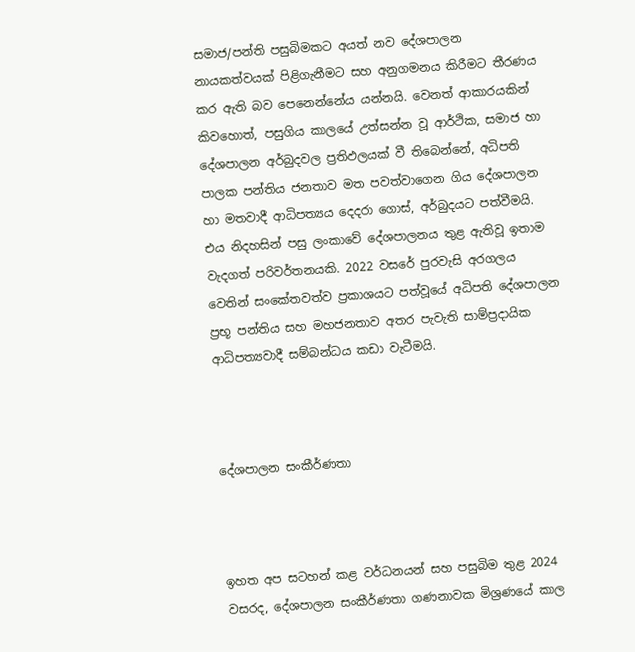සමාජ/පන්ති පසුබිමකට අයත් නව දේශපාලන නායකත්වයක් පිළිගැනීමට සහ අනුගමනය කිරීමට තීරණය කර ඇති බව පෙනෙන්නේය යන්නයි. වෙනත් ආකාරයකින් කිවහොත්, පසුගිය කාලයේ උත්සන්න වූ ආර්ථික, සමාජ හා දේශපාලන අර්බුදවල ප්‍රතිඵලයක් වී තිබෙන්නේ, අධිපති පාලක පන්තිය ජනතාව මත පවත්වාගෙන ගිය දේශපාලන හා මතවාදී ආධිපත්‍යය දෙදරා ගොස්, අර්බුදයට පත්වීමයි. එය නිදහසින් පසු ලංකාවේ දේශපාලනය තුළ ඇතිවූ ඉතාම වැදගත් පරිවර්තනයකි. 2022 වසරේ පුරවැසි අරගලය වෙතින් සංකේතවත්ව ප්‍රකාශයට පත්වූයේ අධිපති දේශපාලන ප්‍රභූ පන්තිය සහ මහජනතාව අතර පැවැති සාම්ප්‍රදායික ආධිපත්‍යවාදී සම්බන්ධය කඩා වැටීමයි.



දේශපාලන සංකීර්ණතා



ඉහත අප සටහන් කළ වර්ධනයන් සහ පසුබිම තුළ 2024 වසරද, දේශපාලන සංකීර්ණතා ගණනාවක මිශ්‍රණයේ කාල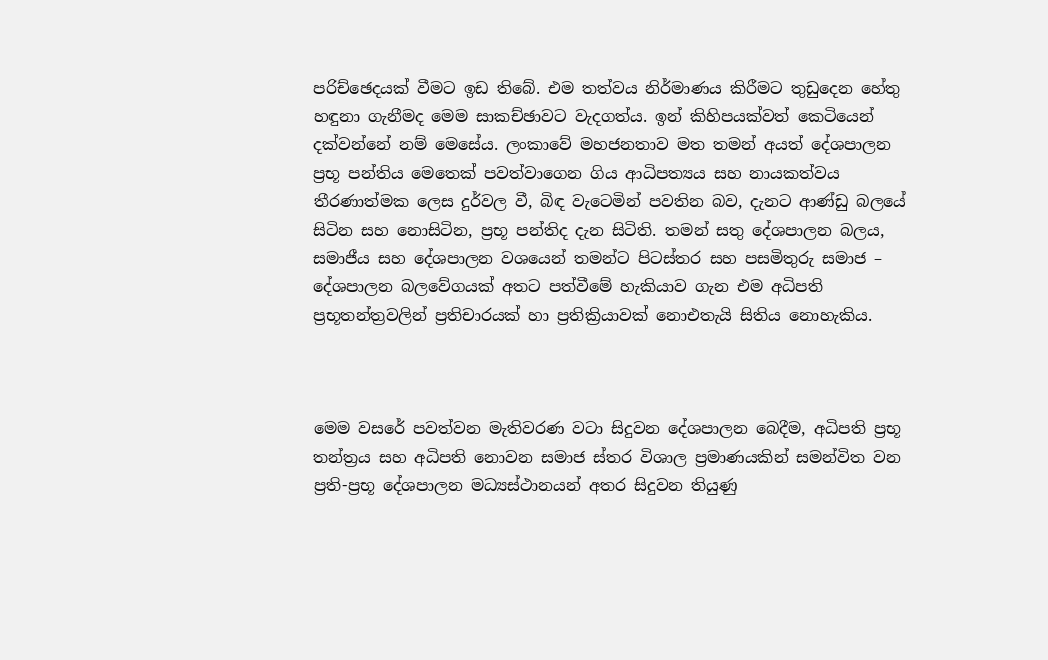පරිච්ඡෙදයක් වීමට ඉඩ තිබේ. එම තත්වය නිර්මාණය කිරීමට තුඩුදෙන හේතු හඳුනා ගැනීමද මෙම සාකච්ඡාවට වැදගත්ය. ඉන් කිහිපයක්වත් කෙටියෙන් දක්වන්නේ නම් මෙසේය. ලංකාවේ මහජනතාව මත තමන් අයත් දේශපාලන ප්‍රභූ පන්තිය මෙතෙක් පවත්වාගෙන ගිය ආධිපත්‍යය සහ නායකත්වය තීරණාත්මක ලෙස දුර්වල වී, බිඳ වැටෙමින් පවතින බව, දැනට ආණ්ඩු බලයේ සිටින සහ නොසිටින, ප්‍රභූ පන්තිද දැන සිටිති. තමන් සතු දේශපාලන බලය, සමාජීය සහ දේශපාලන වශයෙන් තමන්ට පිටස්තර සහ පසමිතුරු සමාජ – දේශපාලන බලවේගයක් අතට පත්වීමේ හැකියාව ගැන එම අධිපති ප්‍රභූතන්ත්‍රවලින් ප්‍රතිචාරයක් හා ප්‍රතික්‍රියාවක් නොඑතැයි සිතිය නොහැකිය.



මෙම වසරේ පවත්වන මැතිවරණ වටා සිදුවන දේශපාලන බෙදීම, අධිපති ප්‍රභූ තන්ත්‍රය සහ අධිපති නොවන සමාජ ස්තර විශාල ප්‍රමාණයකින් සමන්විත වන ප්‍රති-ප්‍රභූ දේශපාලන මධ්‍යස්ථානයන් අතර සිදුවන තියුණු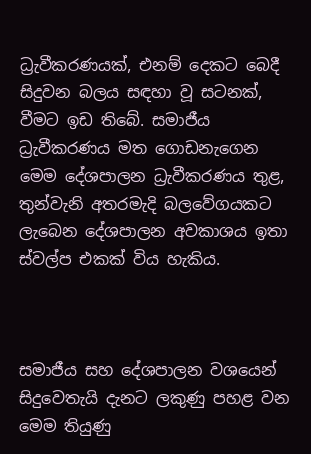ධ්‍රැවීකරණයක්, එනම් දෙකට බෙදී සිදුවන බලය සඳහා වූ සටනක්, වීමට ඉඩ තිබේ. සමාජීය ධ්‍රැවීකරණය මත ගොඩනැගෙන මෙම දේශපාලන ධ්‍රැවීකරණය තුළ, තුන්වැනි අතරමැදි බලවේගයකට ලැබෙන දේශපාලන අවකාශය ඉතා ස්වල්ප එකක් විය හැකිය.



සමාජීය සහ දේශපාලන වශයෙන් සිදුවෙතැයි දැනට ලකුණු පහළ වන මෙම තියුණු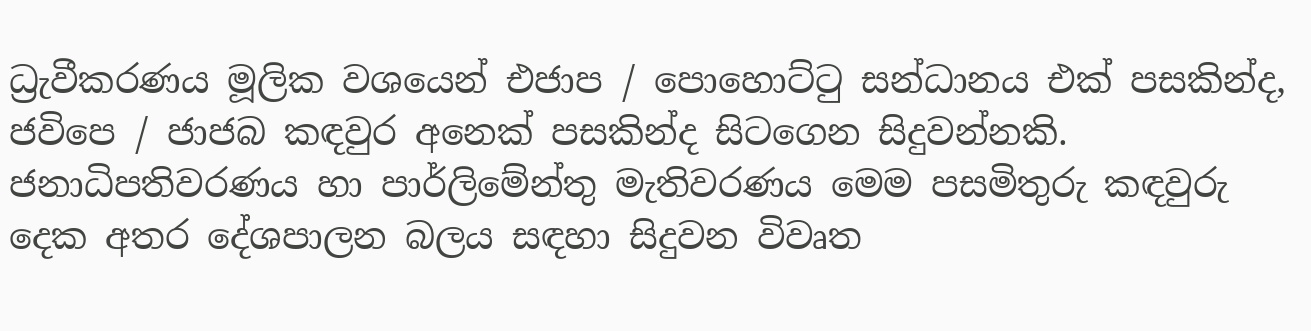ධ්‍රැවීකරණය මූලික වශයෙන් එජාප / පොහොට්ටු සන්ධානය එක් පසකින්ද, ජවිපෙ / ජාජබ කඳවුර අනෙක් පසකින්ද සිටගෙන සිදුවන්නකි. ජනාධිපතිවරණය හා පාර්ලිමේන්තු මැතිවරණය මෙම පසමිතුරු කඳවුරු දෙක අතර දේශපාලන බලය සඳහා සිදුවන විවෘත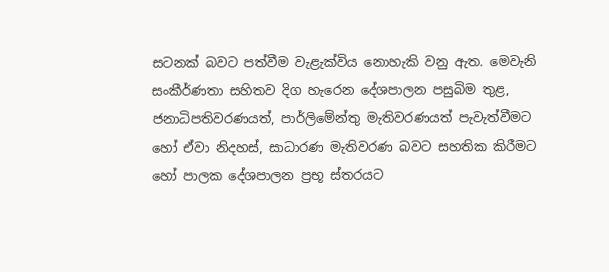සටනක් බවට පත්වීම වැළැක්විය නොහැකි වනු ඇත. මෙවැනි සංකීර්ණතා සහිතව දිග හැරෙන දේශපාලන පසුබිම තුළ, ජනාධිපතිවරණයත්, පාර්ලිමේන්තු මැතිවරණයත් පැවැත්වීමට හෝ ඒවා නිදහස්, සාධාරණ මැතිවරණ බවට සහතික කිරීමට හෝ පාලක දේශපාලන ප්‍රභූ ස්තරයට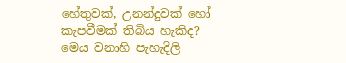හේතුවක්, උනන්දුවක් හෝ කැපවීමක් තිබිය හැකිද? මෙය වනාහි පැහැදිලි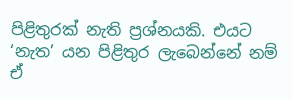පිළිතුරක් නැති ප්‍රශ්නයකි. එයට ‘නැත’ යන පිළිතුර ලැබෙන්නේ නම් ඒ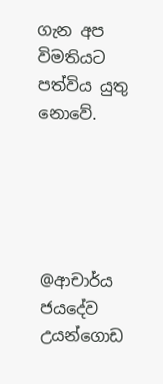ගැන අප විමතියට පත්විය යුතු නොවේ.





@ආචාර්ය ජයදේව උයන්ගොඩ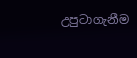උපුටාගැනීම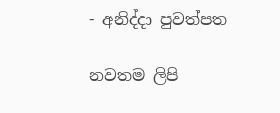- අනිද්දා පුවත්පත

නවතම ලිපි